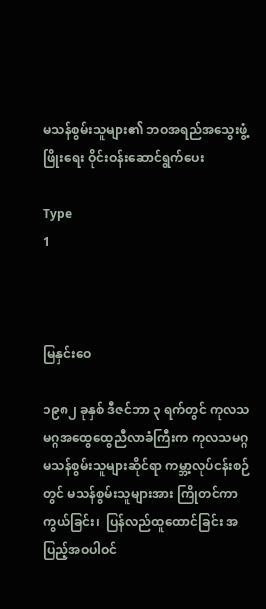မသန်စွမ်းသူများ၏ ဘဝအရည်အသွေးဖွံ့ဖြိုးရေး ဝိုင်းဝန်းဆောင်ရွက်ပေး

Type
1



မြနှင်းဝေ

၁၉၈၂ ခုနှစ် ဒီဇင်ဘာ ၃ ရက်တွင် ကုလသမဂ္ဂအထွေထွေညီလာခံကြီးက ကုလသမဂ္ဂ  မသန်စွမ်းသူများဆိုင်ရာ ကမ္ဘာ့လုပ်ငန်းစဉ်တွင် မသန်စွမ်းသူများအား ကြိုတင်ကာကွယ်ခြင်း၊  ပြန်လည်ထူထောင်ခြင်း အပြည့်အဝပါဝင်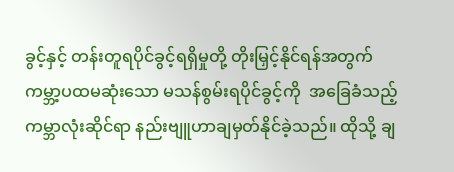ခွင့်နှင့် တန်းတူရပိုင်ခွင့်ရရှိမှုတို့ တိုးမြှင့်နိုင်ရန်အတွက်  ကမ္ဘာ့ပထမဆုံးသော မသန်စွမ်းရပိုင်ခွင့်ကို  အခြေခံသည့် ကမ္ဘာလုံးဆိုင်ရာ နည်းဗျူဟာချမှတ်နိုင်ခဲ့သည်။ ထိုသို့ ချ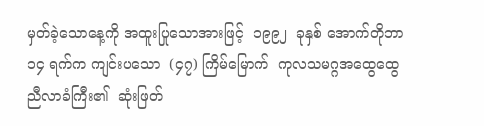မှတ်ခဲ့သောနေ့ကို အထူးပြုသောအားဖြင့်  ၁၉၉၂  ခုနှစ် အောက်တိုဘာ  ၁၄ ရက်က ကျင်းပသော  (၄၇) ကြိမ်မြောက်  ကုလသမဂ္ဂအထွေထွေညီလာခံကြီး၏  ဆုံးဖြတ်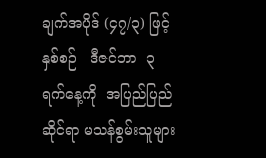ချက်အပိုဒ် (၄၇/၃) ဖြင့်  နှစ်စဉ်   ဒီဇင်ဘာ  ၃  ရက်နေ့ကို  အပြည်ပြည်ဆိုင်ရာ မသန်စွမ်းသူများ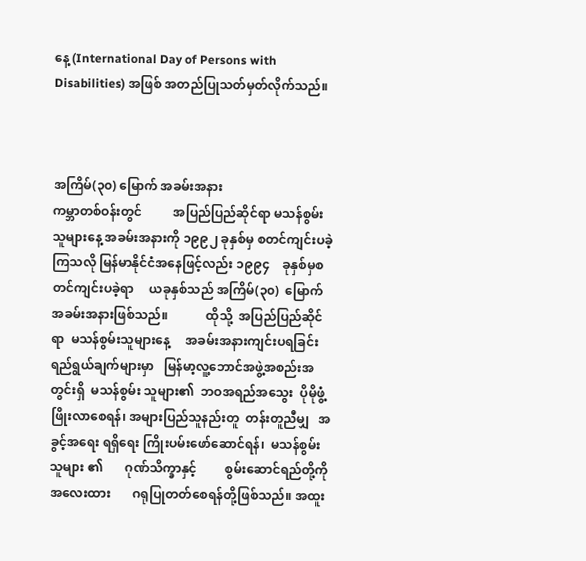နေ့ (International Day of Persons with Disabilities) အဖြစ် အတည်ပြုသတ်မှတ်လိုက်သည်။



အကြိမ်(၃၀) မြောက် အခမ်းအနား
ကမ္ဘာတစ်ဝန်းတွင်          အပြည်ပြည်ဆိုင်ရာ မသန်စွမ်းသူများနေ့ အခမ်းအနားကို ၁၉၉၂ ခုနှစ်မှ စတင်ကျင်းပခဲ့ကြသလို မြန်မာနိုင်ငံအနေဖြင့်လည်း ၁၉၉၄    ခုနှစ်မှစတင်ကျင်းပခဲ့ရာ     ယခုနှစ်သည် အကြိမ်(၃၀)  မြောက်    အခမ်းအနားဖြစ်သည်။            ထိုသို့  အပြည်ပြည်ဆိုင်ရာ  မသန်စွမ်းသူများနေ့     အခမ်းအနားကျင်းပရခြင်း    ရည်ရွယ်ချက်များမှာ   မြန်မာ့လူ့ဘောင်အဖွဲ့အစည်းအတွင်းရှိ  မသန်စွမ်း သူများ၏  ဘဝအရည်အသွေး  ပိုမိုဖွံ့ဖြိုးလာစေရန်၊ အများပြည်သူနည်းတူ  တန်းတူညီမျှ   အခွင့်အရေး ရရှိရေး ကြိုးပမ်းဖော်ဆောင်ရန်၊  မသန်စွမ်းသူများ ၏       ဂုဏ်သိက္ခာနှင့်         စွမ်းဆောင်ရည်တို့ကို အလေးထား       ဂရုပြုတတ်စေရန်တို့ဖြစ်သည်။ အထူး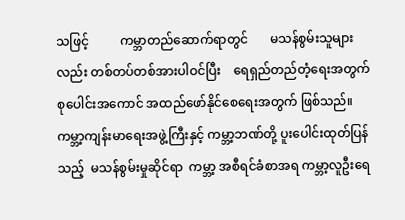သဖြင့်          ကမ္ဘာတည်ဆောက်ရာတွင်       မသန်စွမ်းသူများလည်း တစ်တပ်တစ်အားပါဝင်ပြီး    ရေရှည်တည်တံ့ရေးအတွက်       စုပေါင်းအကောင် အထည်ဖော်နိုင်စေရေးအတွက် ဖြစ်သည်။
ကမ္ဘာ့ကျန်းမာရေးအဖွဲ့ကြီးနှင့် ကမ္ဘာ့ဘဏ်တို့ ပူးပေါင်းထုတ်ပြန်သည့်  မသန်စွမ်းမှုဆိုင်ရာ  ကမ္ဘာ့ အစီရင်ခံစာအရ ကမ္ဘာ့လူဦးရေ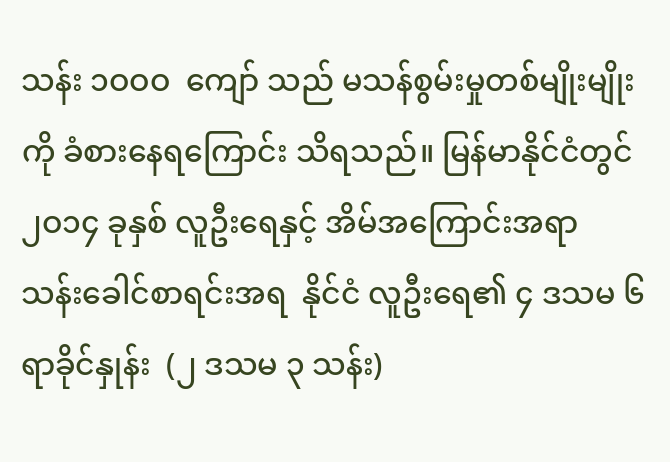သန်း ၁ဝဝဝ  ကျော် သည် မသန်စွမ်းမှုတစ်မျိုးမျိုးကို ခံစားနေရကြောင်း သိရသည်။ မြန်မာနိုင်ငံတွင် ၂ဝ၁၄ ခုနှစ် လူဦးရေနှင့် အိမ်အကြောင်းအရာ သန်းခေါင်စာရင်းအရ  နိုင်ငံ လူဦးရေ၏ ၄ ဒသမ ၆ ရာခိုင်နှုန်း  (၂ ဒသမ ၃ သန်း)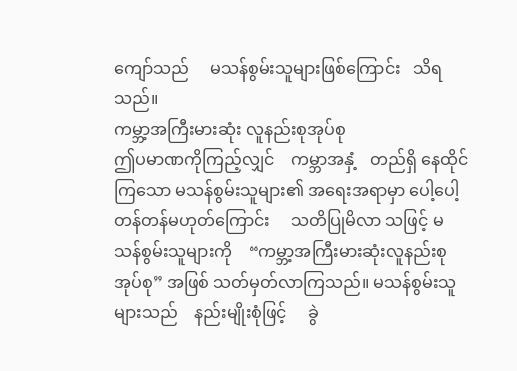ကျော်သည်     မသန်စွမ်းသူများဖြစ်ကြောင်း   သိရ သည်။
ကမ္ဘာ့အကြီးမားဆုံး လူနည်းစုအုပ်စု
ဤပမာဏကိုကြည့်လျှင်    ကမ္ဘာအနှံ့   တည်ရှိ နေထိုင်ကြသော မသန်စွမ်းသူများ၏ အရေးအရာမှာ ပေါ့ပေါ့တန်တန်မဟုတ်ကြောင်း     သတိပြုမိလာ သဖြင့် မသန်စွမ်းသူများကို    “ကမ္ဘာ့အကြီးမားဆုံးလူနည်းစုအုပ်စု” အဖြစ် သတ်မှတ်လာကြသည်။ မသန်စွမ်းသူများသည်    နည်းမျိုးစုံဖြင့်     ခွဲ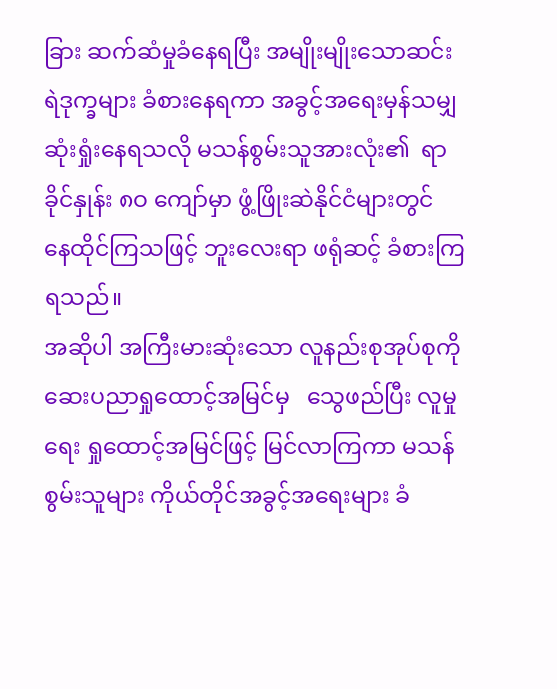ခြား ဆက်ဆံမှုခံနေရပြီး အမျိုးမျိုးသောဆင်းရဲဒုက္ခများ ခံစားနေရကာ အခွင့်အရေးမှန်သမျှ ဆုံးရှုံးနေရသလို မသန်စွမ်းသူအားလုံး၏  ရာခိုင်နှုန်း ၈ဝ ကျော်မှာ ဖွံ့ဖြိုးဆဲနိုင်ငံများတွင်          နေထိုင်ကြသဖြင့် ဘူးလေးရာ ဖရုံဆင့် ခံစားကြရသည်။
အဆိုပါ အကြီးမားဆုံးသော လူနည်းစုအုပ်စုကို ဆေးပညာရှုထောင့်အမြင်မှ   သွေဖည်ပြီး လူမှုရေး ရှုထောင့်အမြင်ဖြင့် မြင်လာကြကာ မသန်စွမ်းသူများ ကိုယ်တိုင်အခွင့်အရေးများ ခံ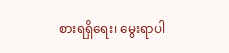စားရရှိရေး၊ မွေးရာပါ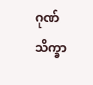ဂုဏ်သိက္ခာ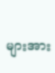များအား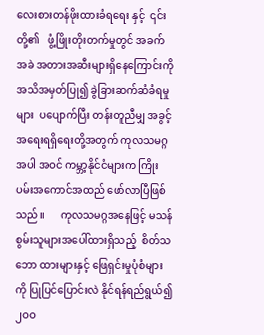လေးစားတန်ဖိုးထားခံရရေး နှင့်  ၎င်းတို့၏   ဖွံ့ဖြိုးတိုးတက်မှုတွင် အခက်အခဲ အတားအဆီးများရှိနေကြောင်းကို အသိအမှတ်ပြု၍ ခွဲခြားဆက်ဆံခံရမှုများ  ပပျောက်ပြီး တန်းတူညီမျှ အခွင့်အရေးရရှိရေးတို့အတွက် ကုလသမဂ္ဂအပါ အဝင် ကမ္ဘာ့နိုင်ငံများက ကြိုးပမ်းအကောင်အထည် ဖော်လာပြီဖြစ်သည်။      ကုလသမဂ္ဂအနေဖြင့် မသန်စွမ်းသူများအပေါ်ထားရှိသည့်  စိတ်သဘော ထားများနှင့် ဖြေရှင်းမှုပုံစံများကို ပြုပြင်ပြောင်းလဲ နိုင်ရန်ရည်ရွယ်၍  ၂ဝဝ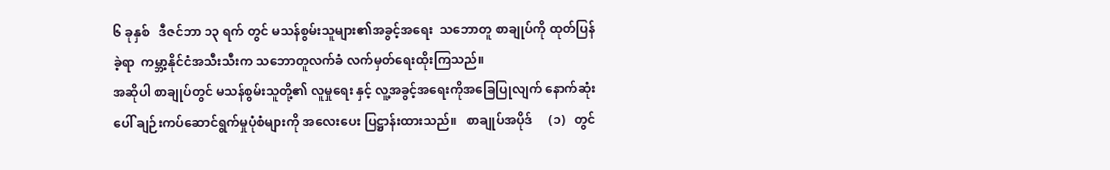၆ ခုနှစ်   ဒီဇင်ဘာ ၁၃ ရက် တွင် မသန်စွမ်းသူများ၏အခွင့်အရေး  သဘောတူ စာချုပ်ကို ထုတ်ပြန်ခဲ့ရာ  ကမ္ဘာ့နိုင်ငံအသီးသီးက သဘောတူလက်ခံ လက်မှတ်ရေးထိုးကြသည်။
အဆိုပါ စာချုပ်တွင် မသန်စွမ်းသူတို့၏ လူမှုရေး နှင့် လူ့အခွင့်အရေးကိုအခြေပြုလျက် နောက်ဆုံး ပေါ် ချဉ်းကပ်ဆောင်ရွက်မှုပုံစံများကို အလေးပေး ပြဋ္ဌာန်းထားသည်။   စာချုပ်အပိုဒ်     (၁)   တွင်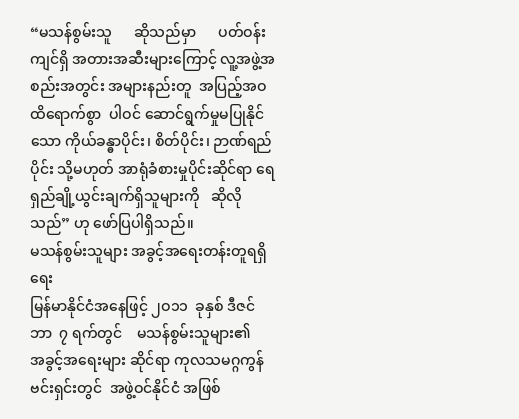“မသန်စွမ်းသူ      ဆိုသည်မှာ      ပတ်ဝန်းကျင်ရှိ အတားအဆီးများကြောင့် လူ့အဖွဲ့အစည်းအတွင်း အများနည်းတူ  အပြည့်အဝ   ထိရောက်စွာ  ပါဝင် ဆောင်ရွက်မှုမပြုနိုင်သော ကိုယ်ခန္ဓာပိုင်း၊ စိတ်ပိုင်း၊ ဉာဏ်ရည်ပိုင်း သို့မဟုတ် အာရုံခံစားမှုပိုင်းဆိုင်ရာ ရေရှည်ချို့ယွင်းချက်ရှိသူများကို   ဆိုလိုသည်” ဟု ဖော်ပြပါရှိသည်။
မသန်စွမ်းသူများ အခွင့်အရေးတန်းတူရရှိရေး
မြန်မာနိုင်ငံအနေဖြင့် ၂ဝ၁၁  ခုနှစ် ဒီဇင်ဘာ  ၇ ရက်တွင်    မသန်စွမ်းသူများ၏      အခွင့်အရေးများ ဆိုင်ရာ ကုလသမဂ္ဂကွန်ဗင်းရှင်းတွင်  အဖွဲ့ဝင်နိုင်ငံ အဖြစ်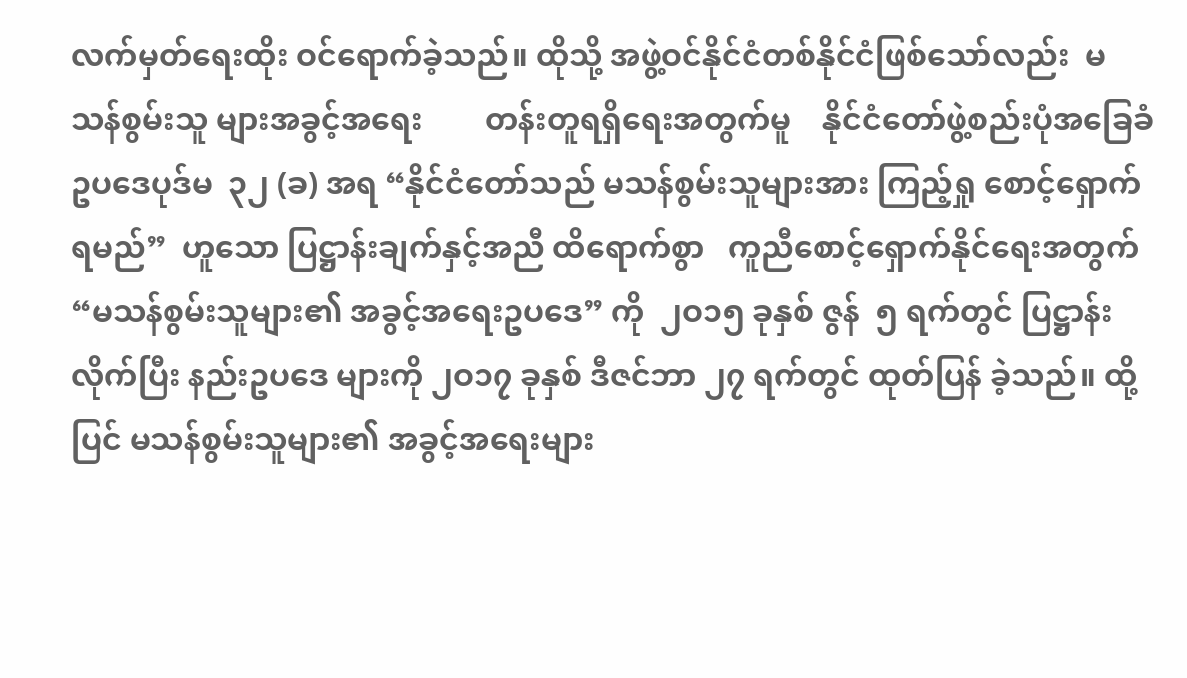လက်မှတ်ရေးထိုး ဝင်ရောက်ခဲ့သည်။ ထိုသို့ အဖွဲ့ဝင်နိုင်ငံတစ်နိုင်ငံဖြစ်သော်လည်း  မသန်စွမ်းသူ များအခွင့်အရေး        တန်းတူရရှိရေးအတွက်မူ    နိုင်ငံတော်ဖွဲ့စည်းပုံအခြေခံဥပဒေပုဒ်မ  ၃၂ (ခ) အရ “နိုင်ငံတော်သည် မသန်စွမ်းသူများအား ကြည့်ရှု စောင့်ရှောက်ရမည်”  ဟူသော ပြဋ္ဌာန်းချက်နှင့်အညီ ထိရောက်စွာ   ကူညီစောင့်ရှောက်နိုင်ရေးအတွက် “မသန်စွမ်းသူများ၏ အခွင့်အရေးဥပဒေ” ကို  ၂ဝ၁၅ ခုနှစ် ဇွန်  ၅ ရက်တွင် ပြဋ္ဌာန်းလိုက်ပြီး နည်းဥပဒေ များကို ၂ဝ၁၇ ခုနှစ် ဒီဇင်ဘာ ၂၇ ရက်တွင် ထုတ်ပြန် ခဲ့သည်။ ထို့ပြင် မသန်စွမ်းသူများ၏ အခွင့်အရေးများ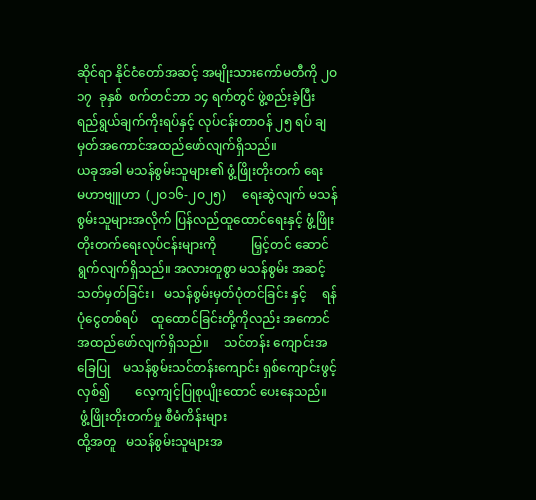ဆိုင်ရာ နိုင်ငံတော်အဆင့် အမျိုးသားကော်မတီကို ၂ဝ၁၇  ခုနှစ်  စက်တင်ဘာ ၁၄ ရက်တွင် ဖွဲ့စည်းခဲ့ပြီး ရည်ရွယ်ချက်ကိုးရပ်နှင့် လုပ်ငန်းတာဝန် ၂၅ ရပ် ချမှတ်အကောင်အထည်ဖော်လျက်ရှိသည်။
ယခုအခါ မသန်စွမ်းသူများ၏ ဖွံ့ဖြိုးတိုးတက် ရေး   မဟာဗျူဟာ  (၂ဝ၁၆-၂ဝ၂၅)     ရေးဆွဲလျက် မသန်စွမ်းသူများအလိုက် ပြန်လည်ထူထောင်ရေးနှင့် ဖွံ့ဖြိုးတိုးတက်ရေးလုပ်ငန်းများကို           မြှင့်တင် ဆောင်ရွက်လျက်ရှိသည်။ အလားတူစွာ မသန်စွမ်း အဆင့်သတ်မှတ်ခြင်း၊   မသန်စွမ်းမှတ်ပုံတင်ခြင်း နှင့်     ရန်ပုံငွေတစ်ရပ်    ထူထောင်ခြင်းတို့ကိုလည်း အကောင်အထည်ဖော်လျက်ရှိသည်။     သင်တန်း ကျောင်းအခြေပြု    မသန်စွမ်းသင်တန်းကျောင်း ရှစ်ကျောင်းဖွင့်လှစ်၍        လေ့ကျင့်ပြုစုပျိုးထောင် ပေးနေသည်။
 ဖွံ့ဖြိုးတိုးတက်မှု စီမံကိန်းများ
ထို့အတူ   မသန်စွမ်းသူများအ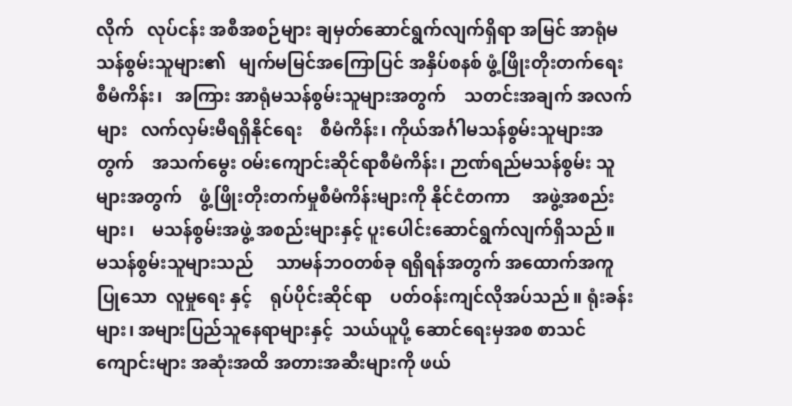လိုက်   လုပ်ငန်း အစီအစဉ်များ ချမှတ်ဆောင်ရွက်လျက်ရှိရာ အမြင် အာရုံမသန်စွမ်းသူများ၏   မျက်မမြင်အကြောပြင် အနှိပ်စနစ် ဖွံ့ဖြိုးတိုးတက်ရေးစီမံကိန်း၊   အကြား အာရုံမသန်စွမ်းသူများအတွက်    သတင်းအချက် အလက်များ   လက်လှမ်းမီရရှိနိုင်ရေး    စီမံကိန်း၊ ကိုယ်အင်္ဂါမသန်စွမ်းသူများအတွက်    အသက်မွေး ဝမ်းကျောင်းဆိုင်ရာစီမံကိန်း၊ ဉာဏ်ရည်မသန်စွမ်း သူများအတွက်    ဖွံ့ဖြိုးတိုးတက်မှုစီမံကိန်းများကို နိုင်ငံတကာ     အဖွဲ့အစည်းများ၊    မသန်စွမ်းအဖွဲ့ အစည်းများနှင့် ပူးပေါင်းဆောင်ရွက်လျက်ရှိသည်။
မသန်စွမ်းသူများသည်     သာမန်ဘဝတစ်ခု ရရှိရန်အတွက် အထောက်အကူပြုသော  လူမှုရေး နှင့်    ရုပ်ပိုင်းဆိုင်ရာ    ပတ်ဝန်းကျင်လိုအပ်သည်။ ရုံးခန်းများ၊ အများပြည်သူနေရာများနှင့်  သယ်ယူပို့ ဆောင်ရေးမှအစ စာသင်ကျောင်းများ အဆုံးအထိ အတားအဆီးများကို ဖယ်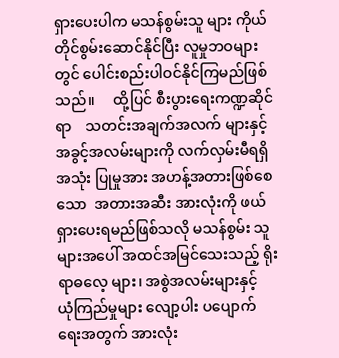ရှားပေးပါက မသန်စွမ်းသူ များ ကိုယ်တိုင်စွမ်းဆောင်နိုင်ပြီး လူမှုဘဝများတွင် ပေါင်းစည်းပါဝင်နိုင်ကြမည်ဖြစ်သည်။     ထို့ပြင် စီးပွားရေးကဏ္ဍဆိုင်ရာ    သတင်းအချက်အလက် များနှင့် အခွင့်အလမ်းများကို လက်လှမ်းမီရရှိ အသုံး ပြုမှုအား အဟန့်အတားဖြစ်စေသော  အတားအဆီး အားလုံးကို ဖယ်ရှားပေးရမည်ဖြစ်သလို မသန်စွမ်း သူများအပေါ် အထင်အမြင်သေးသည့် ရိုးရာဓလေ့ များ၊ အစွဲအလမ်းများနှင့်  ယုံကြည်မှုများ လျော့ပါး ပပျောက်ရေးအတွက် အားလုံး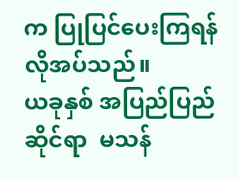က ပြုပြင်ပေးကြရန် လိုအပ်သည်။
ယခုနှစ် အပြည်ပြည်ဆိုင်ရာ  မသန်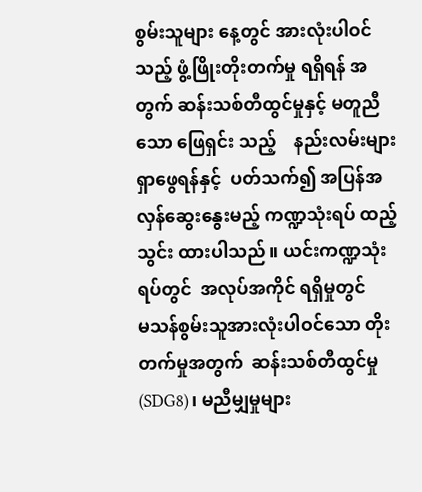စွမ်းသူများ နေ့တွင် အားလုံးပါဝင်သည့် ဖွံ့ဖြိုးတိုးတက်မှု ရရှိရန် အတွက် ဆန်းသစ်တီထွင်မှုနှင့် မတူညီသော ဖြေရှင်း သည့်    နည်းလမ်းများရှာဖွေရန်နှင့်  ပတ်သက်၍ အပြန်အလှန်ဆွေးနွေးမည့် ကဏ္ဍသုံးရပ် ထည့်သွင်း ထားပါသည်။ ယင်းကဏ္ဍသုံးရပ်တွင်  အလုပ်အကိုင် ရရှိမှုတွင်           မသန်စွမ်းသူအားလုံးပါဝင်သော တိုးတက်မှုအတွက်  ဆန်းသစ်တီထွင်မှု   (SDG8)၊ မညီမျှမှုများ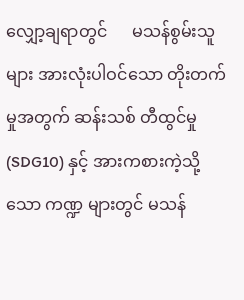လျှော့ချရာတွင်      မသန်စွမ်းသူများ အားလုံးပါဝင်သော တိုးတက်မှုအတွက် ဆန်းသစ် တီထွင်မှု (SDG10) နှင့် အားကစားကဲ့သို့သော ကဏ္ဍ များတွင် မသန်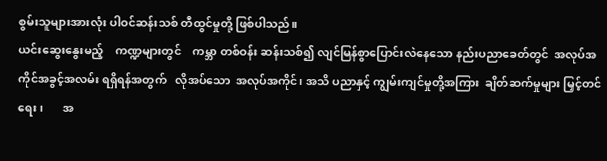စွမ်းသူများအားလုံး ပါဝင်ဆန်းသစ် တီထွင်မှုတို့ ဖြစ်ပါသည်။
ယင်းဆွေးနွေးမည့်    ကဏ္ဍများတွင်    ကမ္ဘာ တစ်ဝန်း ဆန်းသစ်၍ လျင်မြန်စွာပြောင်းလဲနေသော နည်းပညာခေတ်တွင်  အလုပ်အကိုင်အခွင့်အလမ်း ရရှိရန်အတွက်   လိုအပ်သော  အလုပ်အကိုင်၊ အသိ ပညာနှင့် ကျွမ်းကျင်မှုတို့အကြား  ချိတ်ဆက်မှုများ မြှင့်တင်ရေး၊       အ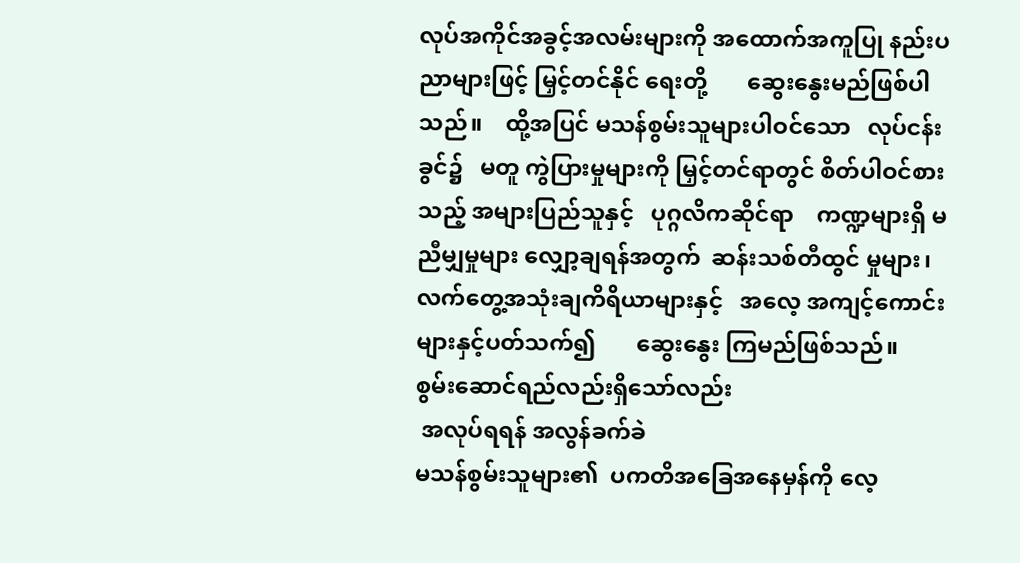လုပ်အကိုင်အခွင့်အလမ်းများကို အထောက်အကူပြု နည်းပညာများဖြင့် မြှင့်တင်နိုင် ရေးတို့       ဆွေးနွေးမည်ဖြစ်ပါသည်။    ထို့အပြင် မသန်စွမ်းသူများပါဝင်သော   လုပ်ငန်းခွင်၌   မတူ ကွဲပြားမှုများကို မြှင့်တင်ရာတွင် စိတ်ပါဝင်စားသည့် အများပြည်သူနှင့်   ပုဂ္ဂလိကဆိုင်ရာ    ကဏ္ဍများရှိ မညီမျှမှုများ လျှော့ချရန်အတွက်  ဆန်းသစ်တီထွင် မှုများ၊ လက်တွေ့အသုံးချကိရိယာများနှင့်   အလေ့ အကျင့်ကောင်းများနှင့်ပတ်သက်၍       ဆွေးနွေး ကြမည်ဖြစ်သည်။
စွမ်းဆောင်ရည်လည်းရှိသော်လည်း
 အလုပ်ရရန် အလွန်ခက်ခဲ
မသန်စွမ်းသူများ၏  ပကတိအခြေအနေမှန်ကို လေ့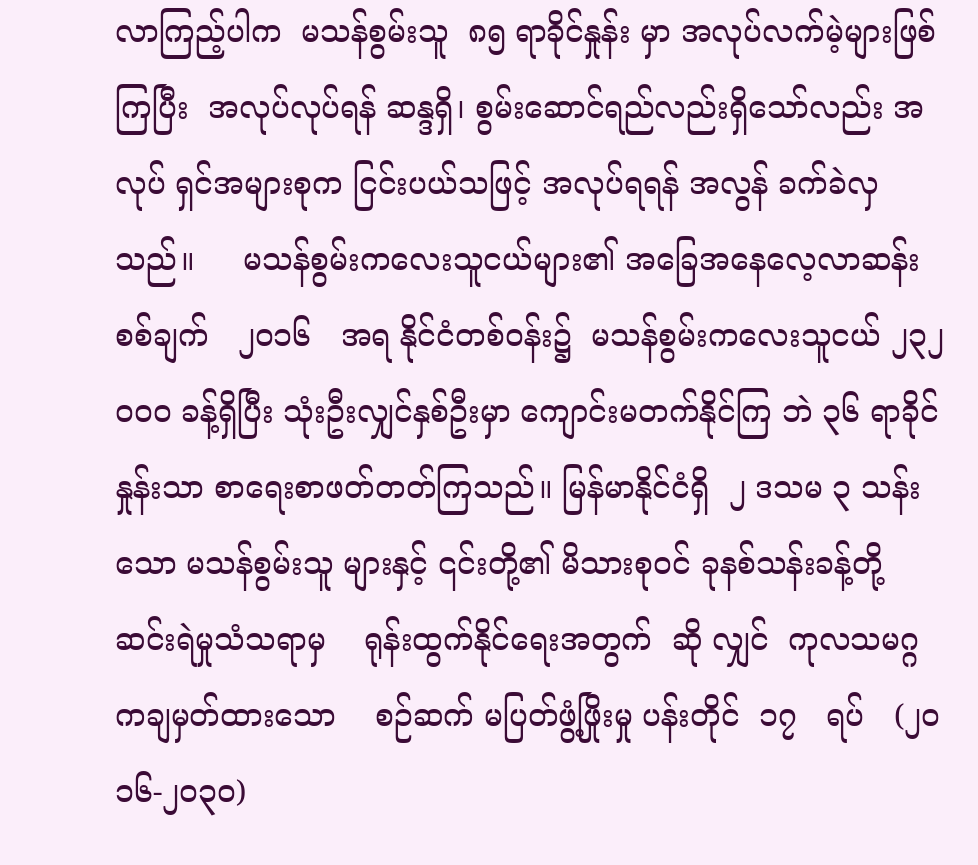လာကြည့်ပါက  မသန်စွမ်းသူ  ၈၅ ရာခိုင်နှုန်း မှာ အလုပ်လက်မဲ့များဖြစ်ကြပြီး  အလုပ်လုပ်ရန် ဆန္ဒရှိ၊ စွမ်းဆောင်ရည်လည်းရှိသော်လည်း အလုပ် ရှင်အများစုက ငြင်းပယ်သဖြင့် အလုပ်ရရန် အလွန် ခက်ခဲလှသည်။     မသန်စွမ်းကလေးသူငယ်များ၏ အခြေအနေလေ့လာဆန်းစစ်ချက်   ၂ဝ၁၆   အရ နိုင်ငံတစ်ဝန်း၌  မသန်စွမ်းကလေးသူငယ် ၂၃၂ဝဝဝ ခန့်ရှိပြီး သုံးဦးလျှင်နှစ်ဦးမှာ ကျောင်းမတက်နိုင်ကြ ဘဲ ၃၆ ရာခိုင်နှုန်းသာ စာရေးစာဖတ်တတ်ကြသည်။ မြန်မာနိုင်ငံရှိ  ၂ ဒသမ ၃ သန်းသော မသန်စွမ်းသူ များနှင့် ၎င်းတို့၏ မိသားစုဝင် ခုနစ်သန်းခန့်တို့ ဆင်းရဲမှုသံသရာမှ    ရုန်းထွက်နိုင်ရေးအတွက်  ဆို လျှင်  ကုလသမဂ္ဂကချမှတ်ထားသော    စဉ်ဆက် မပြတ်ဖွံ့ဖြိုးမှု ပန်းတိုင်  ၁၇   ရပ်   (၂ဝ၁၆-၂ဝ၃ဝ)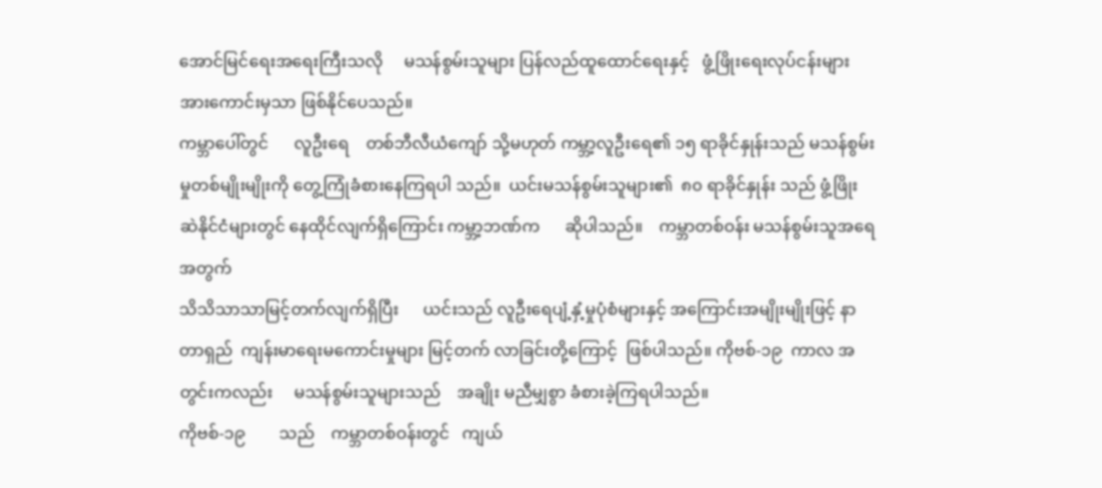အောင်မြင်ရေးအရေးကြီးသလို     မသန်စွမ်းသူများ ပြန်လည်ထူထောင်ရေးနှင့်   ဖွံ့ဖြိုးရေးလုပ်ငန်းများ အားကောင်းမှသာ ဖြစ်နိုင်ပေသည်။
ကမ္ဘာပေါ်တွင်      လူဦးရေ    တစ်ဘီလီယံကျော် သို့မဟုတ် ကမ္ဘာ့လူဦးရေ၏ ၁၅ ရာခိုင်နှုန်းသည် မသန်စွမ်းမှုတစ်မျိုးမျိုးကို တွေ့ကြုံခံစားနေကြရပါ သည်။  ယင်းမသန်စွမ်းသူများ၏  ၈၀ ရာခိုင်နှုန်း သည် ဖွံ့ဖြိုးဆဲနိုင်ငံများတွင် နေထိုင်လျက်ရှိကြောင်း ကမ္ဘာ့ဘဏ်က      ဆိုပါသည်။    ကမ္ဘာတစ်ဝန်း မသန်စွမ်းသူအရေအတွက်
သိသိသာသာမြင့်တက်လျက်ရှိပြီး      ယင်းသည် လူဦးရေပျံ့နှံ့မှုပုံစံများနှင့် အကြောင်းအမျိုးမျိုးဖြင့် နာတာရှည်  ကျန်းမာရေးမကောင်းမှုများ မြင့်တက် လာခြင်းတို့ကြောင့်  ဖြစ်ပါသည်။ ကိုဗစ်-၁၉  ကာလ အတွင်းကလည်း     မသန်စွမ်းသူများသည်    အချိုး မညီမျှစွာ ခံစားခဲ့ကြရပါသည်။
ကိုဗစ်-၁၉        သည်    ကမ္ဘာတစ်ဝန်းတွင်   ကျယ်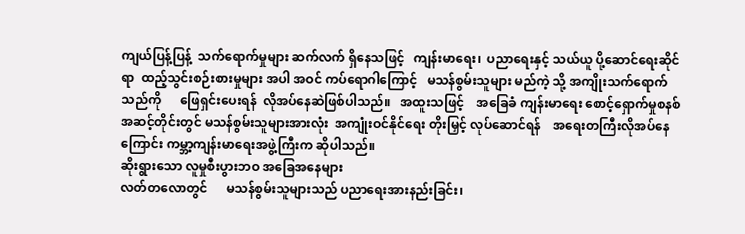ကျယ်ပြန့်ပြန့်  သက်ရောက်မှုများ ဆက်လက် ရှိနေသဖြင့်   ကျန်းမာရေး၊  ပညာရေးနှင့် သယ်ယူ ပို့ဆောင်ရေးဆိုင်ရာ  ထည့်သွင်းစဉ်းစားမှုများ အပါ အဝင် ကပ်ရောဂါကြောင့်   မသန်စွမ်းသူများ မည်ကဲ့ သို့ အကျိုးသက်ရောက်သည်ကို      ဖြေရှင်းပေးရန်  လိုအပ်နေဆဲဖြစ်ပါသည်။   အထူးသဖြင့်    အခြေခံ ကျန်းမာရေး စောင့်ရှောက်မှုစနစ် အဆင့်တိုင်းတွင် မသန်စွမ်းသူများအားလုံး  အကျုံးဝင်နိုင်ရေး တိုးမြှင့် လုပ်ဆောင်ရန်    အရေးတကြီးလိုအပ်နေကြောင်း ကမ္ဘာ့ကျန်းမာရေးအဖွဲ့ကြီးက ဆိုပါသည်။
ဆိုးရွားသော လူမှုစီးပွားဘဝ အခြေအနေများ
လတ်တလောတွင်      မသန်စွမ်းသူများသည် ပညာရေးအားနည်းခြင်း၊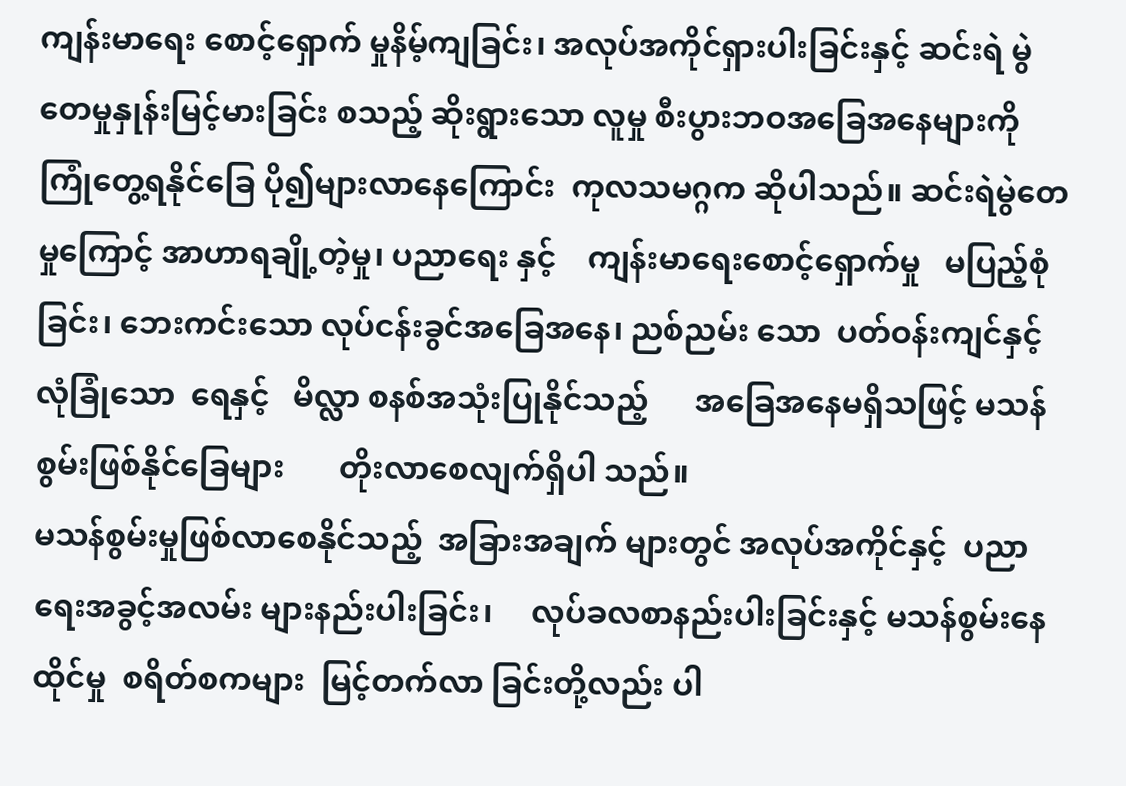ကျန်းမာရေး စောင့်ရှောက် မှုနိမ့်ကျခြင်း၊ အလုပ်အကိုင်ရှားပါးခြင်းနှင့် ဆင်းရဲ မွဲတေမှုနှုန်းမြင့်မားခြင်း စသည့် ဆိုးရွားသော လူမှု စီးပွားဘဝအခြေအနေများကို   ကြုံတွေ့ရနိုင်ခြေ ပို၍များလာနေကြောင်း  ကုလသမဂ္ဂက ဆိုပါသည်။ ဆင်းရဲမွဲတေမှုကြောင့် အာဟာရချို့တဲ့မှု၊ ပညာရေး နှင့်    ကျန်းမာရေးစောင့်ရှောက်မှု   မပြည့်စုံခြင်း၊ ဘေးကင်းသော လုပ်ငန်းခွင်အခြေအနေ၊ ညစ်ညမ်း သော  ပတ်ဝန်းကျင်နှင့်  လုံခြုံသော  ရေနှင့်   မိလ္လာ စနစ်အသုံးပြုနိုင်သည့်      အခြေအနေမရှိသဖြင့် မသန်စွမ်းဖြစ်နိုင်ခြေများ       တိုးလာစေလျက်ရှိပါ သည်။
မသန်စွမ်းမှုဖြစ်လာစေနိုင်သည့်  အခြားအချက် များတွင် အလုပ်အကိုင်နှင့်  ပညာရေးအခွင့်အလမ်း များနည်းပါးခြင်း၊     လုပ်ခလစာနည်းပါးခြင်းနှင့် မသန်စွမ်းနေထိုင်မှု  စရိတ်စကများ  မြင့်တက်လာ ခြင်းတို့လည်း ပါ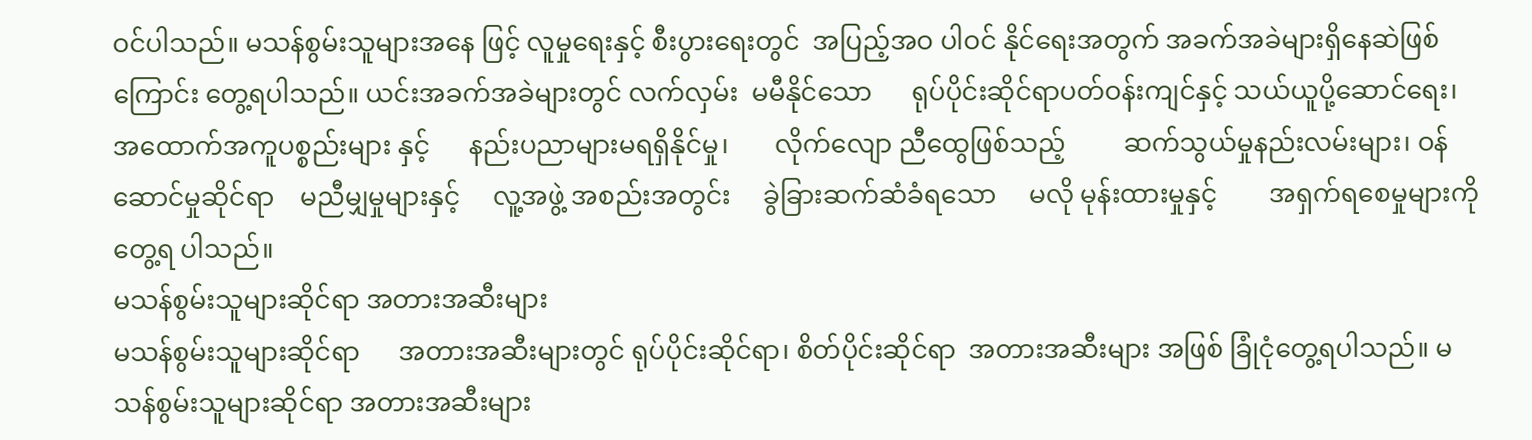ဝင်ပါသည်။ မသန်စွမ်းသူများအနေ ဖြင့် လူမှုရေးနှင့် စီးပွားရေးတွင်  အပြည့်အဝ ပါဝင် နိုင်ရေးအတွက် အခက်အခဲများရှိနေဆဲဖြစ်ကြောင်း တွေ့ရပါသည်။ ယင်းအခက်အခဲများတွင် လက်လှမ်း  မမီနိုင်သော      ရုပ်ပိုင်းဆိုင်ရာပတ်ဝန်းကျင်နှင့် သယ်ယူပို့ဆောင်ရေး၊   အထောက်အကူပစ္စည်းများ နှင့်      နည်းပညာများမရရှိနိုင်မှု၊       လိုက်လျော ညီထွေဖြစ်သည့်         ဆက်သွယ်မှုနည်းလမ်းများ၊ ဝန်ဆောင်မှုဆိုင်ရာ    မညီမျှမှုများနှင့်     လူ့အဖွဲ့ အစည်းအတွင်း     ခွဲခြားဆက်ဆံခံရသော     မလို မုန်းထားမှုနှင့်        အရှက်ရစေမှုများကို      တွေ့ရ ပါသည်။
မသန်စွမ်းသူများဆိုင်ရာ အတားအဆီးများ
မသန်စွမ်းသူများဆိုင်ရာ      အတားအဆီးများတွင် ရုပ်ပိုင်းဆိုင်ရာ၊ စိတ်ပိုင်းဆိုင်ရာ  အတားအဆီးများ အဖြစ် ခြုံငုံတွေ့ရပါသည်။ မသန်စွမ်းသူများဆိုင်ရာ အတားအဆီးများ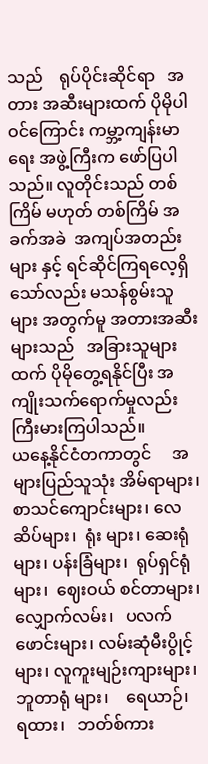သည်    ရုပ်ပိုင်းဆိုင်ရာ   အတား အဆီးများထက် ပိုမိုပါဝင်ကြောင်း ကမ္ဘာ့ကျန်းမာရေး အဖွဲ့ကြီးက ဖော်ပြပါသည်။ လူတိုင်းသည် တစ်ကြိမ် မဟုတ် တစ်ကြိမ် အခက်အခဲ  အကျပ်အတည်းများ နှင့် ရင်ဆိုင်ကြရလေ့ရှိသော်လည်း မသန်စွမ်းသူများ အတွက်မူ အတားအဆီးများသည်   အခြားသူများ ထက် ပိုမိုတွေ့ရနိုင်ပြီး အကျိုးသက်ရောက်မှုလည်း ကြီးမားကြပါသည်။
ယနေ့နိုင်ငံတကာတွင်     အများပြည်သူသုံး အိမ်ရာများ၊ စာသင်ကျောင်းများ၊ လေဆိပ်များ၊  ရုံး များ၊ ဆေးရုံများ၊ ပန်းခြံများ၊  ရုပ်ရှင်ရုံများ၊  ဈေးဝယ် စင်တာများ၊     လျှောက်လမ်း၊   ပလက်ဖောင်းများ၊ လမ်းဆုံမီးပွိုင့်များ၊ လူကူးမျဉ်းကျားများ၊ ဘူတာရုံ များ၊    ရေယာဉ်၊   ရထား၊   ဘတ်စ်ကား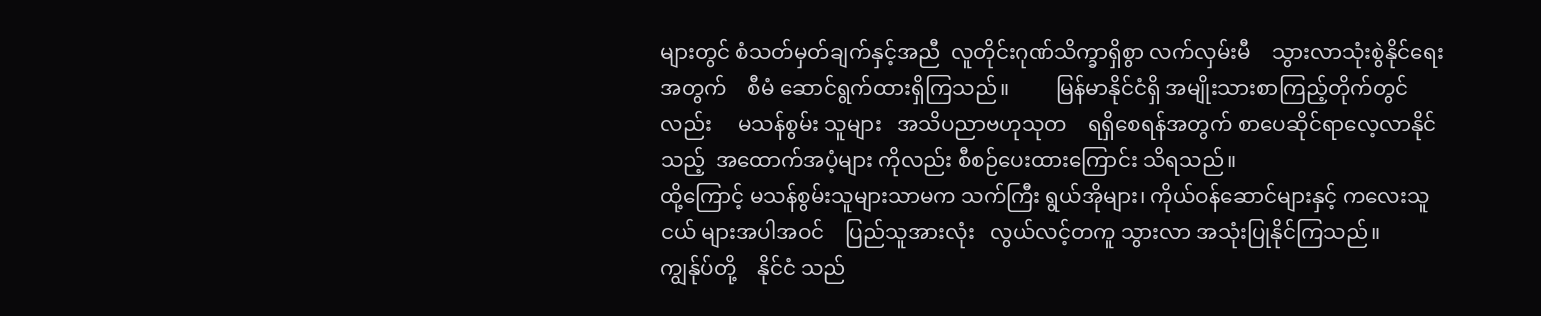များတွင် စံသတ်မှတ်ချက်နှင့်အညီ  လူတိုင်းဂုဏ်သိက္ခာရှိစွာ လက်လှမ်းမီ    သွားလာသုံးစွဲနိုင်ရေးအတွက်    စီမံ ဆောင်ရွက်ထားရှိကြသည်။         မြန်မာနိုင်ငံရှိ အမျိုးသားစာကြည့်တိုက်တွင်လည်း     မသန်စွမ်း သူများ   အသိပညာဗဟုသုတ    ရရှိစေရန်အတွက် စာပေဆိုင်ရာလေ့လာနိုင်သည့်  အထောက်အပံ့များ ကိုလည်း စီစဉ်ပေးထားကြောင်း သိရသည်။
ထို့ကြောင့် မသန်စွမ်းသူများသာမက သက်ကြီး ရွယ်အိုများ၊ ကိုယ်ဝန်ဆောင်များနှင့် ကလေးသူငယ် များအပါအဝင်    ပြည်သူအားလုံး   လွယ်လင့်တကူ သွားလာ အသုံးပြုနိုင်ကြသည်။   ကျွန်ုပ်တို့    နိုင်ငံ သည်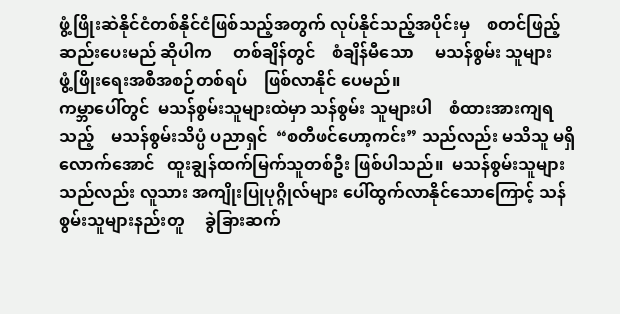ဖွံ့ဖြိုးဆဲနိုင်ငံတစ်နိုင်ငံဖြစ်သည့်အတွက် လုပ်နိုင်သည့်အပိုင်းမှ    စတင်ဖြည့်ဆည်းပေးမည် ဆိုပါက     တစ်ချိန်တွင်    စံချိန်မီသော     မသန်စွမ်း သူများ    ဖွံ့ဖြိုးရေးအစီအစဉ်တစ်ရပ်    ဖြစ်လာနိုင် ပေမည်။
ကမ္ဘာပေါ်တွင်  မသန်စွမ်းသူများထဲမှာ သန်စွမ်း သူများပါ    စံထားအားကျရသည့်    မသန်စွမ်းသိပ္ပံ ပညာရှင်  “စတီဖင်ဟော့ကင်း” သည်လည်း မသိသူ မရှိလောက်အောင်   ထူးချွန်ထက်မြက်သူတစ်ဦး ဖြစ်ပါသည်။  မသန်စွမ်းသူများသည်လည်း လူသား အကျိုးပြုပုဂ္ဂိုလ်များ ပေါ်ထွက်လာနိုင်သောကြောင့် သန်စွမ်းသူများနည်းတူ     ခွဲခြားဆက်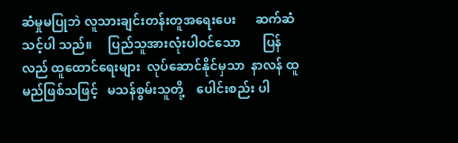ဆံမှုမပြုဘဲ လူသားချင်းတန်းတူအရေးပေး      ဆက်ဆံသင့်ပါ သည်။     ပြည်သူအားလုံးပါဝင်သော       ပြန်လည် ထူထောင်ရေးများ  လုပ်ဆောင်နိုင်မှသာ  နာလန် ထူမည်ဖြစ်သဖြင့်   မသန်စွမ်းသူတို့    ပေါင်းစည်း ပါ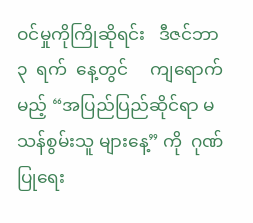ဝင်မှုကိုကြိုဆိုရင်း   ဒီဇင်ဘာ   ၃  ရက်  နေ့တွင်     ကျရောက်မည့် “အပြည်ပြည်ဆိုင်ရာ မသန်စွမ်းသူ များနေ့” ကို  ဂုဏ်ပြုရေး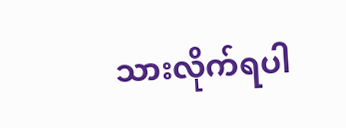သားလိုက်ရပါ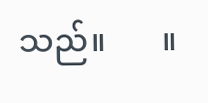သည်။       ။